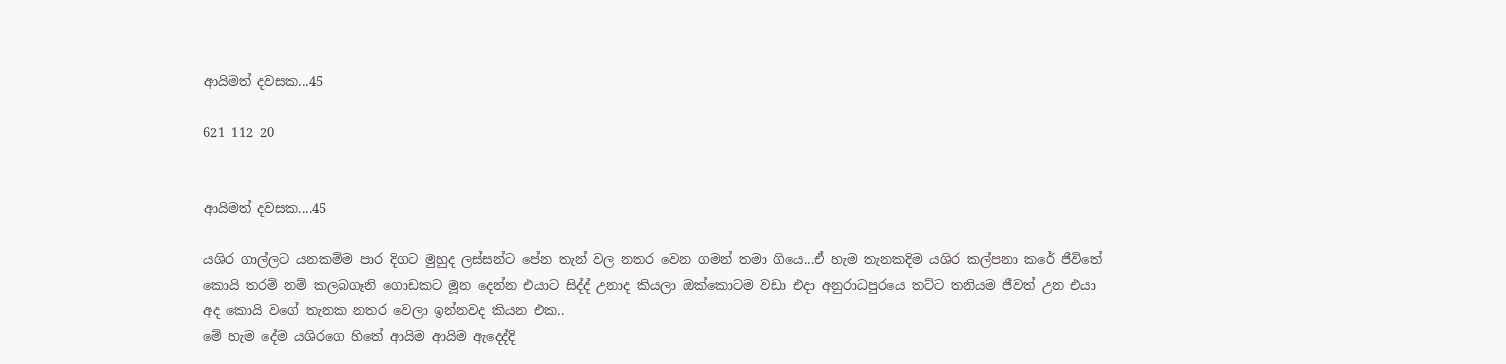ආයිමත් දවසක...45

621 112 20


ආයිමත් දවසක....45

යශිර ගාල්ලට යනකම්ම පාර දිගට මුහුද ලස්සන්ට පේන තැන් වල නතර වෙන ගමන් තමා ගියෙ...ඒ හැම තැනකදිම යශිර කල්පනා කරේ ජීවිතේ කොයි තරම් නම් කලබගෑනි ගොඩකට මූන දෙන්න එයාට සිද්ද් උනාද කියලා ඔක්කොටම වඩා එදා අනුරාධපුරයෙ තට්ට තනියම ජීවත් උන එයා අද කොයි වගේ තැනක නතර වෙලා ඉන්නවද කියන එක..
මේ හැම දේම යශිරගෙ හිතේ ආයිම ආයිම ඇදෙද්දි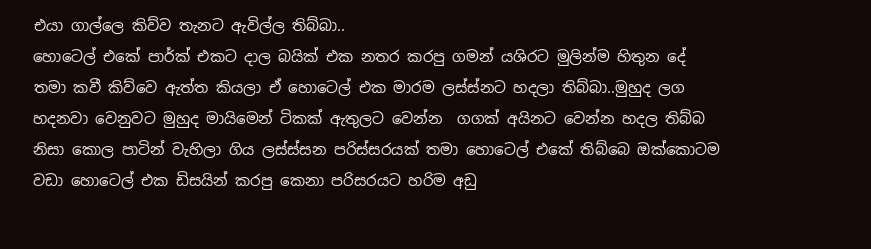එයා ගාල්ලෙ කිව්ව තැනට ඇවිල්ල තිබ්බා..
හොටෙල් එකේ පාර්ක් එකට දාල බයික් එක නතර කරපු ගමන් යශිරට මුලින්ම හිතුන දේ තමා කවී කිව්වෙ ඇත්ත කියලා ඒ හොටෙල් එක මාරම ලස්ස්නට හදලා තිබ්බා..මුහුද ලග හදනවා වෙනුවට මුහුද මායිමෙන් ටිකක් ඇතුලට වෙන්න  ගගක් අයිනට වෙන්න හදල තිබ්බ නිසා කොල පාටින් වැහිලා ගිය ලස්ස්සන පරිස්සරයක් තමා හොටෙල් එකේ තිබ්බෙ ඔක්කොටම වඩා හොටෙල් එක ඩිසයින් කරපු කෙනා පරිසරයට හරිම අඩු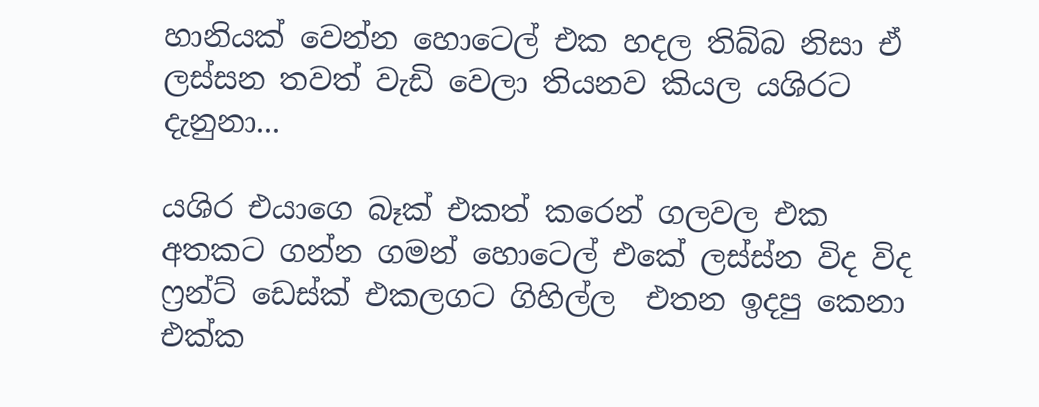හානියක් වෙන්න හොටෙල් එක හදල තිබ්බ නිසා ඒ ලස්සන තවත් වැඩි වෙලා තියනව කියල යශිරට දැනුනා...

යශිර එයාගෙ බෑක් එකත් කරෙන් ගලවල එක අතකට ගන්න ගමන් හොටෙල් එකේ ලස්ස්න විද විද ෆ්‍රන්ට් ඩෙස්ක් එකලගට ගිහිල්ල  එතන ඉදපු කෙනා එක්ක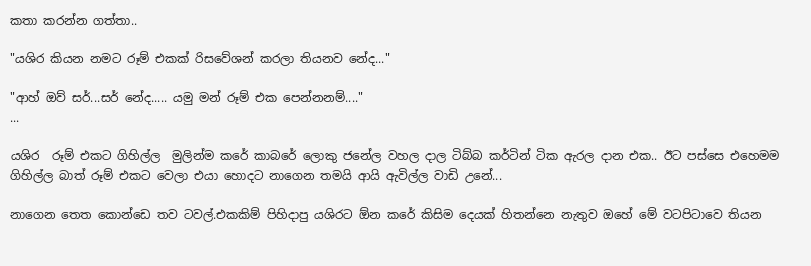කතා කරන්න ගත්තා..

"යශිර කියන නමට රූම් එකක් රිසවේශන් කරලා තියනව නේද..."

"ආහ් ඔව් සර්...සර් නේද..... යමු මන් රූම් එක පෙන්නනම්...."
...

යශිර  රූම් එකට ගිහිල්ල  මුලින්ම කරේ කාබරේ ලොකු ජනේල වහල දාල ටිබ්බ කර්ටින් ටික ඇරල දාන එක.. ඊට පස්සෙ එහෙමම ගිහිල්ල බාත් රූම් එකට වෙලා එයා හොදට නාගෙන තමයි ආයි ඇවිල්ල වාඩි උනේ...

නාගෙන තෙත කොන්ඩෙ තව ටවල්.එකකිම් පිහිදාපු යශිරට ඕන කරේ කිසිම දෙයක් හිතන්නෙ නැතුව ඔහේ මේ වටපිටාවෙ තියන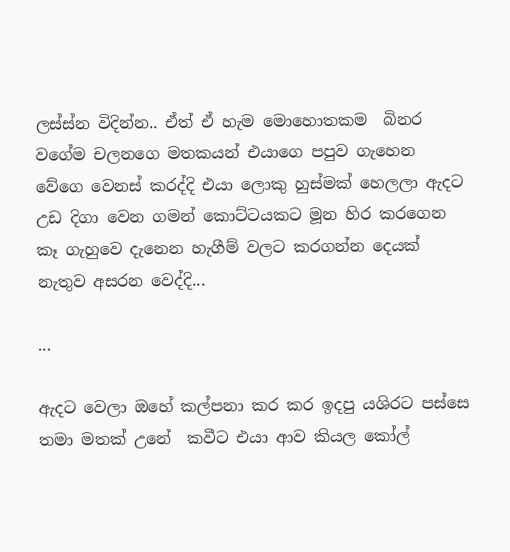ලස්ස්න විදින්න.. ඒත් ඒ හැම මොහොතකම  බිනර වගේම චලනගෙ මතකයන් එයාගෙ පපුව ගැහෙන වේගෙ වෙනස් කරද්දි එයා ලොකු හුස්මක් හෙලලා ඇදට උඩ දිගා වෙන ගමන් කොට්ටයකට මූන හිර කරගෙන කෑ ගැහුවෙ දැනෙන හැගීම් වලට කරගන්න දෙයක් නැතුව අසරන වෙද්දි...

...

ඇදට වෙලා ඔහේ කල්පනා කර කර ඉදපු යශිරට පස්සෙ තමා මතක් උනේ  කවීට එයා ආව කියල කෝල්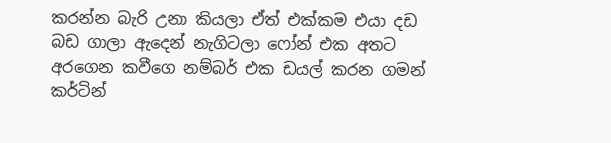කරන්න බැරි උනා කියලා ඒත් එක්කම එයා දඩ බඩ ගාලා ඇදෙන් නැගිටලා ෆෝන් එක අතට අරගෙන කවීගෙ නම්බර් එක ඩයල් කරන ගමන් කර්ටින්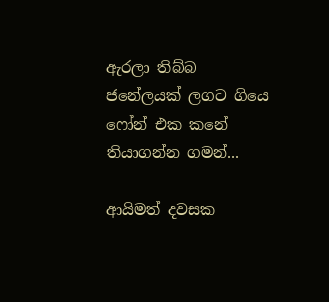ඇරලා තිබ්බ ජනේලයක් ලගට ගියෙ ෆෝන් එක කනේ තියාගන්න ගමන්...

ආයිමත් දවසක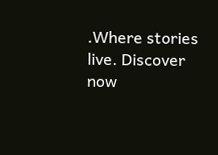.Where stories live. Discover now